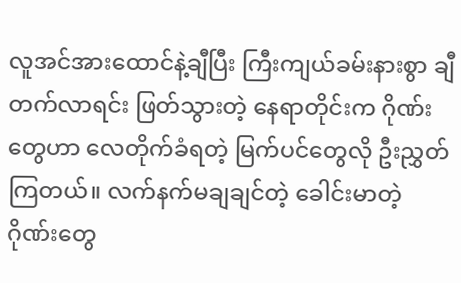လူအင်အားထောင်နဲ့ချီပြီး ကြီးကျယ်ခမ်းနားစွာ ချီတက်လာရင်း ဖြတ်သွားတဲ့ နေရာတိုင်းက ဂိုဏ်းတွေဟာ လေတိုက်ခံရတဲ့ မြက်ပင်တွေလို ဦးညွှတ်ကြတယ်။ လက်နက်မချချင်တဲ့ ခေါင်းမာတဲ့ ဂိုဏ်းတွေ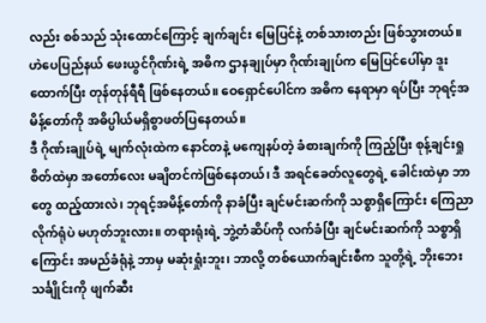လည်း စစ်သည် သုံးထောင်ကြောင့် ချက်ချင်း မြေပြင်နဲ့ တစ်သားတည်း ဖြစ်သွားတယ်။
ဟဲပေပြည်နယ် ဖေးယွင်ဂိုဏ်းရဲ့ အဓိက ဌာနချုပ်မှာ ဂိုဏ်းချုပ်က မြေပြင်ပေါ်မှာ ဒူးထောက်ပြီး တုန်တုန်ရီရီ ဖြစ်နေတယ်။ ဝေရှောင်ပေါင်က အဓိက နေရာမှာ ရပ်ပြီး ဘုရင့်အမိန့်တော်ကို အဓိပ္ပါယ်မရှိစွာဖတ်ပြနေတယ်။
ဒီ ဂိုဏ်းချုပ်ရဲ့ မျက်လုံးထဲက နောင်တနဲ့ မကျေနပ်တဲ့ ခံစားချက်ကို ကြည့်ပြီး စုန့်ချင်းရှု စိတ်ထဲမှာ အတော်လေး မချိတင်ကဲဖြစ်နေတယ်၊ ဒီ အရင်ခေတ်လူတွေရဲ့ ခေါင်းထဲမှာ ဘာတွေ ထည့်ထားလဲ၊ ဘုရင့်အမိန့်တော်ကို နာခံပြီး ချင်မင်းဆက်ကို သစ္စာရှိကြောင်း ကြေညာလိုက်ရုံပဲ မဟုတ်ဘူးလား။ တရားရုံးရဲ့ ဘွဲ့တံဆိပ်ကို လက်ခံပြီး ချင်မင်းဆက်ကို သစ္စာရှိကြောင်း အမည်ခံရုံနဲ့ ဘာမှ မဆုံးရှုံးဘူး၊ ဘာလို့ တစ်ယောက်ချင်းစီက သူတို့ရဲ့ ဘိုးဘေးသင်္ချိုင်းကို ဖျက်ဆီး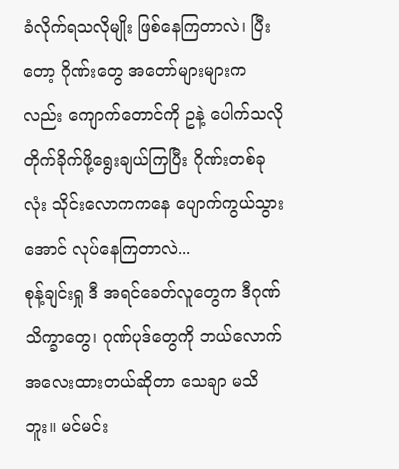ခံလိုက်ရသလိုမျိုး ဖြစ်နေကြတာလဲ၊ ပြီးတော့ ဂိုဏ်းတွေ အတော်များများကလည်း ကျောက်တောင်ကို ဥနဲ့ ပေါက်သလို တိုက်ခိုက်ဖို့ရွေးချယ်ကြပြီး ဂိုဏ်းတစ်ခုလုံး သိုင်းလောကကနေ ပျောက်ကွယ်သွားအောင် လုပ်နေကြတာလဲ...
စုန့်ချင်းရှု ဒီ အရင်ခေတ်လူတွေက ဒီဂုဏ်သိက္ခာတွေ၊ ဂုဏ်ပုဒ်တွေကို ဘယ်လောက် အလေးထားတယ်ဆိုတာ သေချာ မသိဘူး။ မင်မင်း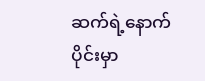ဆက်ရဲ့နောက်ပိုင်းမှာ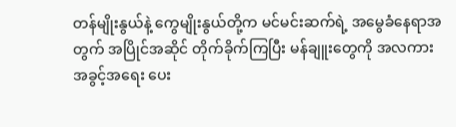တန်မျိုးနွယ်နဲ့ ကွေမျိုးနွယ်တို့က မင်မင်းဆက်ရဲ့ အမွေခံနေရာအတွက် အပြိုင်အဆိုင် တိုက်ခိုက်ကြပြီး မန်ချူးတွေကို အလကား အခွင့်အရေး ပေး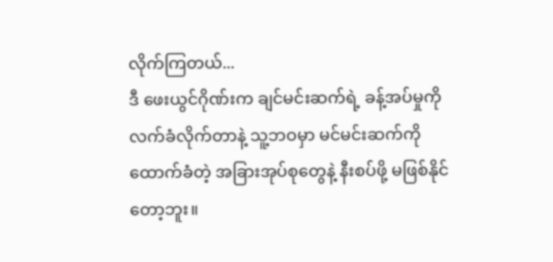လိုက်ကြတယ်...
ဒီ ဖေးယွင်ဂိုဏ်းက ချင်မင်းဆက်ရဲ့ ခန့်အပ်မှုကို လက်ခံလိုက်တာနဲ့ သူ့ဘဝမှာ မင်မင်းဆက်ကို ထောက်ခံတဲ့ အခြားအုပ်စုတွေနဲ့ နီးစပ်ဖို့ မဖြစ်နိုင်တော့ဘူး။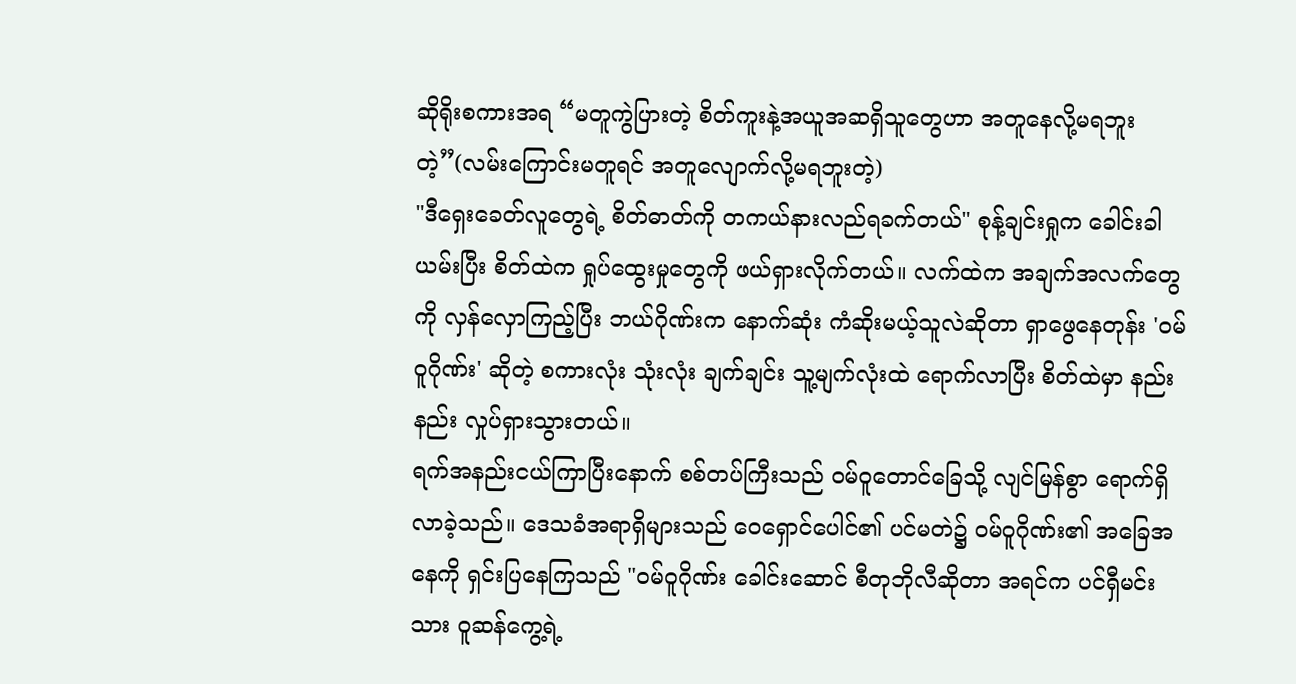ဆိုရိုးစကားအရ “မတူကွဲပြားတဲ့ စိတ်ကူးနဲ့အယူအဆရှိသူတွေဟာ အတူနေလို့မရဘူးတဲ့”(လမ်းကြောင်းမတူရင် အတူလျောက်လို့မရဘူးတဲ့)
"ဒီရှေးခေတ်လူတွေရဲ့ စိတ်ဓာတ်ကို တကယ်နားလည်ရခက်တယ်" စုန့်ချင်းရှုက ခေါင်းခါယမ်းပြီး စိတ်ထဲက ရှုပ်ထွေးမှုတွေကို ဖယ်ရှားလိုက်တယ်။ လက်ထဲက အချက်အလက်တွေကို လှန်လှောကြည့်ပြီး ဘယ်ဂိုဏ်းက နောက်ဆုံး ကံဆိုးမယ့်သူလဲဆိုတာ ရှာဖွေနေတုန်း 'ဝမ်ဝူဂိုဏ်း' ဆိုတဲ့ စကားလုံး သုံးလုံး ချက်ချင်း သူ့မျက်လုံးထဲ ရောက်လာပြီး စိတ်ထဲမှာ နည်းနည်း လှုပ်ရှားသွားတယ်။
ရက်အနည်းငယ်ကြာပြီးနောက် စစ်တပ်ကြီးသည် ဝမ်ဝူတောင်ခြေသို့ လျင်မြန်စွာ ရောက်ရှိလာခဲ့သည်။ ဒေသခံအရာရှိများသည် ဝေရှောင်ပေါင်၏ ပင်မတဲ၌ ဝမ်ဝူဂိုဏ်း၏ အခြေအနေကို ရှင်းပြနေကြသည် "ဝမ်ဝူဂိုဏ်း ခေါင်းဆောင် စီတုဘိုလီဆိုတာ အရင်က ပင်ရှီမင်းသား ဝူဆန်ကွေ့ရဲ့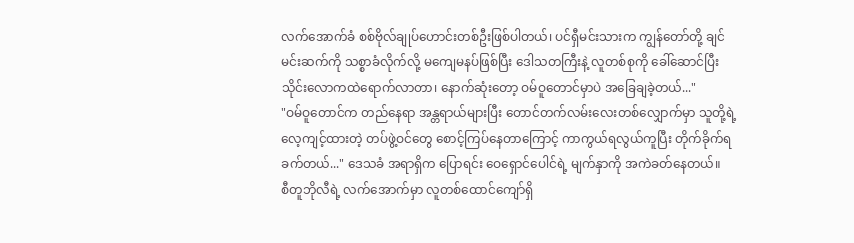လက်အောက်ခံ စစ်ဗိုလ်ချုပ်ဟောင်းတစ်ဦးဖြစ်ပါတယ်၊ ပင်ရှီမင်းသားက ကျွန်တော်တို့ ချင်မင်းဆက်ကို သစ္စာခံလိုက်လို့ မကျေမနပ်ဖြစ်ပြီး ဒေါသတကြီးနဲ့ လူတစ်စုကို ခေါ်ဆောင်ပြီး သိုင်းလောကထဲရောက်လာတာ၊ နောက်ဆုံးတော့ ဝမ်ဝူတောင်မှာပဲ အခြေချခဲ့တယ်..."
"ဝမ်ဝူတောင်က တည်နေရာ အန္တရာယ်များပြီး တောင်တက်လမ်းလေးတစ်လျှောက်မှာ သူတို့ရဲ့ လေ့ကျင့်ထားတဲ့ တပ်ဖွဲ့ဝင်တွေ စောင့်ကြပ်နေတာကြောင့် ကာကွယ်ရလွယ်ကူပြီး တိုက်ခိုက်ရခက်တယ်..." ဒေသခံ အရာရှိက ပြောရင်း ဝေရှောင်ပေါင်ရဲ့ မျက်နှာကို အကဲခတ်နေတယ်။
စီတူဘိုလီရဲ့ လက်အောက်မှာ လူတစ်ထောင်ကျော်ရှိ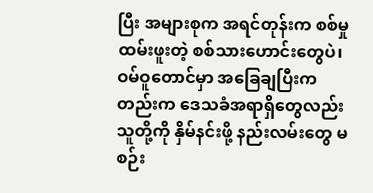ပြီး အများစုက အရင်တုန်းက စစ်မှုထမ်းဖူးတဲ့ စစ်သားဟောင်းတွေပဲ၊ ဝမ်ဝူတောင်မှာ အခြေချပြီးကတည်းက ဒေသခံအရာရှိတွေလည်း သူတို့ကို နှိမ်နင်းဖို့ နည်းလမ်းတွေ မစဉ်း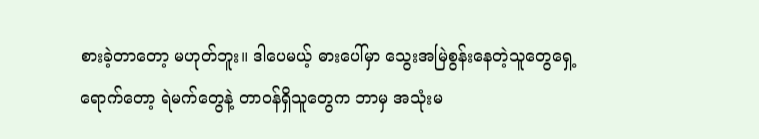စားခဲ့တာတော့ မဟုတ်ဘူး။ ဒါပေမယ့် ဓားပေါ်မှာ သွေးအမြဲစွန်းနေတဲ့သူတွေရှေ့ရောက်တော့ ရဲမက်တွေနဲ့ တာဝန်ရှိသူတွေက ဘာမှ အသုံးမ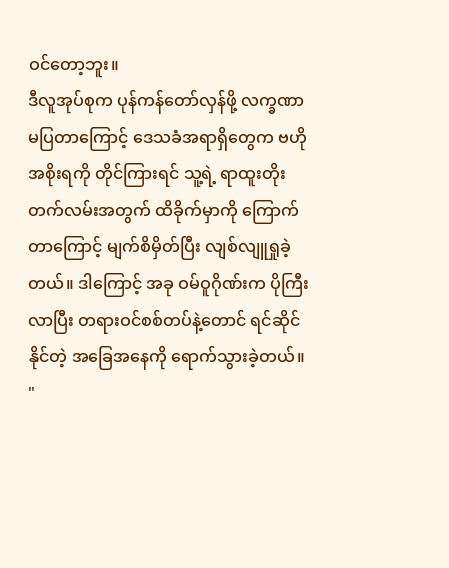ဝင်တော့ဘူး။
ဒီလူအုပ်စုက ပုန်ကန်တော်လှန်ဖို့ လက္ခဏာမပြတာကြောင့် ဒေသခံအရာရှိတွေက ဗဟိုအစိုးရကို တိုင်ကြားရင် သူ့ရဲ့ ရာထူးတိုးတက်လမ်းအတွက် ထိခိုက်မှာကို ကြောက်တာကြောင့် မျက်စိမှိတ်ပြီး လျစ်လျူရှုခဲ့တယ်။ ဒါကြောင့် အခု ဝမ်ဝူဂိုဏ်းက ပိုကြီးလာပြီး တရားဝင်စစ်တပ်နဲ့တောင် ရင်ဆိုင်နိုင်တဲ့ အခြေအနေကို ရောက်သွားခဲ့တယ်။
"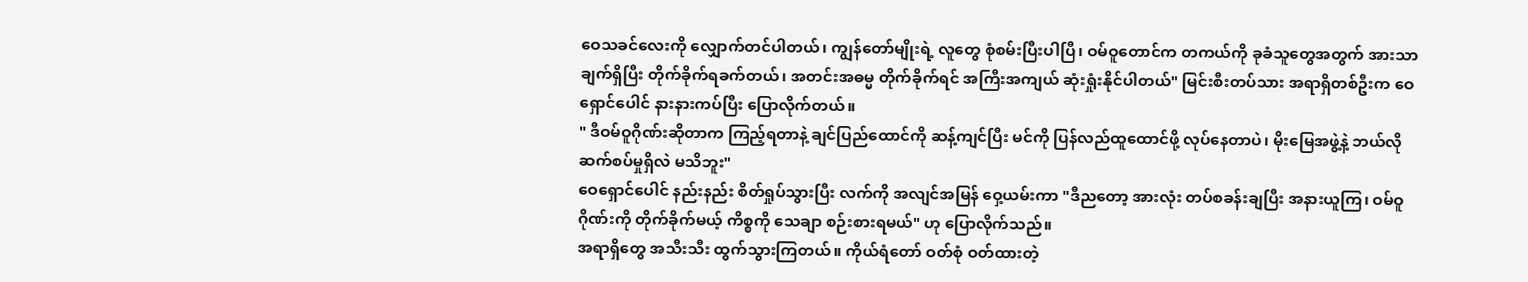ဝေသခင်လေးကို လျှောက်တင်ပါတယ်၊ ကျွန်တော်မျိုးရဲ့ လူတွေ စုံစမ်းပြီးပါပြီ၊ ဝမ်ဝူတောင်က တကယ်ကို ခုခံသူတွေအတွက် အားသာချက်ရှိပြီး တိုက်ခိုက်ရခက်တယ်၊ အတင်းအဓမ္မ တိုက်ခိုက်ရင် အကြီးအကျယ် ဆုံးရှုံးနိုင်ပါတယ်" မြင်းစီးတပ်သား အရာရှိတစ်ဦးက ဝေရှောင်ပေါင် နားနားကပ်ပြီး ပြောလိုက်တယ်။
" ဒီဝမ်ဝူဂိုဏ်းဆိုတာက ကြည့်ရတာနဲ့ ချင်ပြည်ထောင်ကို ဆန့်ကျင်ပြီး မင်ကို ပြန်လည်ထူထောင်ဖို့ လုပ်နေတာပဲ၊ မိုးမြေအဖွဲ့နဲ့ ဘယ်လိုဆက်စပ်မှုရှိလဲ မသိဘူး"
ဝေရှောင်ပေါင် နည်းနည်း စိတ်ရှုပ်သွားပြီး လက်ကို အလျင်အမြန် ဝှေ့ယမ်းကာ "ဒီညတော့ အားလုံး တပ်စခန်းချပြီး အနားယူကြ၊ ဝမ်ဝူဂိုဏ်းကို တိုက်ခိုက်မယ့် ကိစ္စကို သေချာ စဉ်းစားရမယ်" ဟု ပြောလိုက်သည်။
အရာရှိတွေ အသီးသီး ထွက်သွားကြတယ်။ ကိုယ်ရံတော် ဝတ်စုံ ဝတ်ထားတဲ့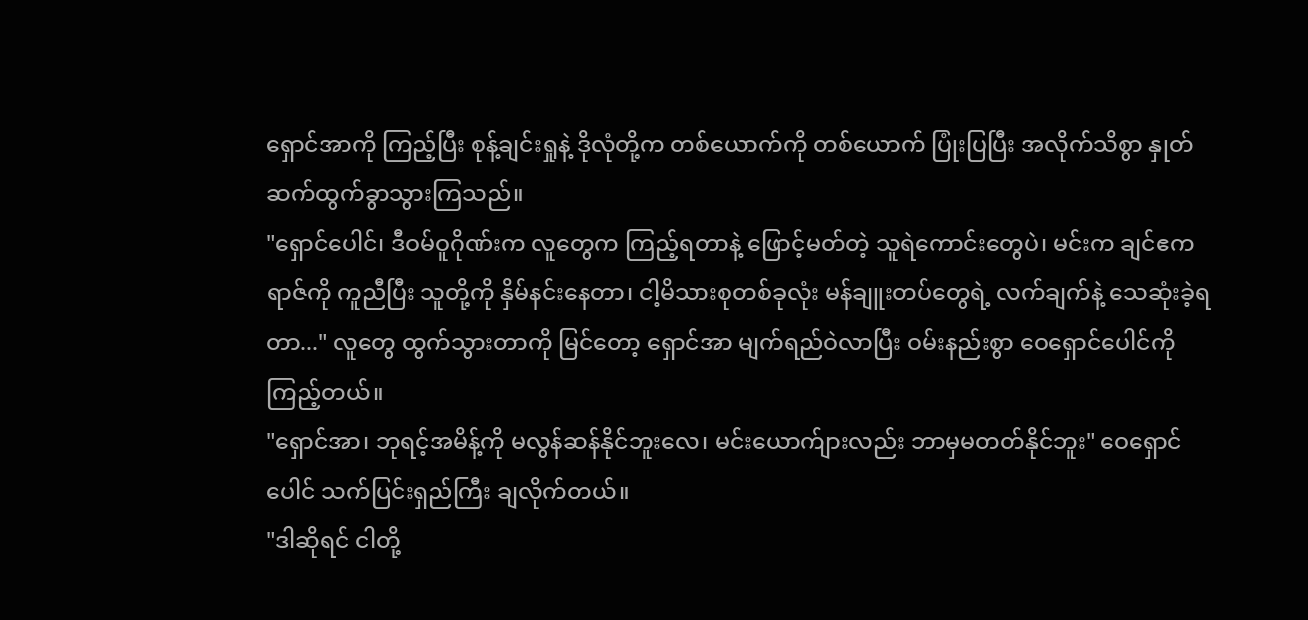ရှောင်အာကို ကြည့်ပြီး စုန့်ချင်းရှုနဲ့ ဒိုလုံတို့က တစ်ယောက်ကို တစ်ယောက် ပြုံးပြပြီး အလိုက်သိစွာ နှုတ်ဆက်ထွက်ခွာသွားကြသည်။
"ရှောင်ပေါင်၊ ဒီဝမ်ဝူဂိုဏ်းက လူတွေက ကြည့်ရတာနဲ့ ဖြောင့်မတ်တဲ့ သူရဲကောင်းတွေပဲ၊ မင်းက ချင်ဧကရာဇ်ကို ကူညီပြီး သူတို့ကို နှိမ်နင်းနေတာ၊ ငါ့မိသားစုတစ်ခုလုံး မန်ချူးတပ်တွေရဲ့ လက်ချက်နဲ့ သေဆုံးခဲ့ရတာ..." လူတွေ ထွက်သွားတာကို မြင်တော့ ရှောင်အာ မျက်ရည်ဝဲလာပြီး ဝမ်းနည်းစွာ ဝေရှောင်ပေါင်ကို ကြည့်တယ်။
"ရှောင်အာ၊ ဘုရင့်အမိန့်ကို မလွန်ဆန်နိုင်ဘူးလေ၊ မင်းယောက်ျားလည်း ဘာမှမတတ်နိုင်ဘူး" ဝေရှောင်ပေါင် သက်ပြင်းရှည်ကြီး ချလိုက်တယ်။
"ဒါဆိုရင် ငါတို့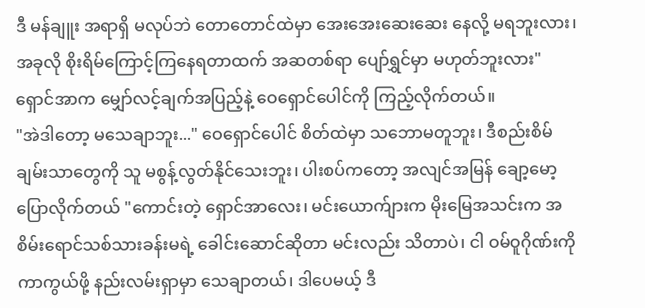ဒီ မန်ချူး အရာရှိ မလုပ်ဘဲ တောတောင်ထဲမှာ အေးအေးဆေးဆေး နေလို့ မရဘူးလား၊ အခုလို စိုးရိမ်ကြောင့်ကြနေရတာထက် အဆတစ်ရာ ပျော်ရွှင်မှာ မဟုတ်ဘူးလား" ရှောင်အာက မျှော်လင့်ချက်အပြည့်နဲ့ ဝေရှောင်ပေါင်ကို ကြည့်လိုက်တယ်။
"အဲဒါတော့ မသေချာဘူး..." ဝေရှောင်ပေါင် စိတ်ထဲမှာ သဘောမတူဘူး၊ ဒီစည်းစိမ်ချမ်းသာတွေကို သူ မစွန့်လွတ်နိုင်သေးဘူး၊ ပါးစပ်ကတော့ အလျင်အမြန် ချော့မော့ပြောလိုက်တယ် "ကောင်းတဲ့ ရှောင်အာလေး၊ မင်းယောက်ျားက မိုးမြေအသင်းက အစိမ်းရောင်သစ်သားခန်းမရဲ့ ခေါင်းဆောင်ဆိုတာ မင်းလည်း သိတာပဲ၊ ငါ ဝမ်ဝူဂိုဏ်းကို ကာကွယ်ဖို့ နည်းလမ်းရှာမှာ သေချာတယ်၊ ဒါပေမယ့် ဒီ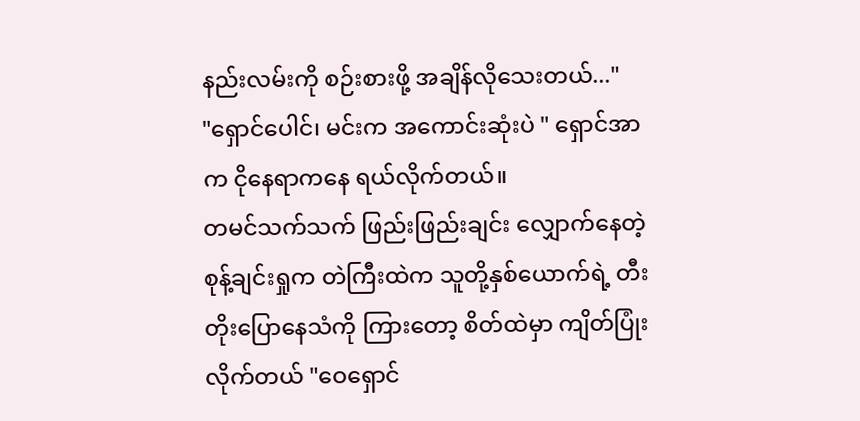နည်းလမ်းကို စဉ်းစားဖို့ အချိန်လိုသေးတယ်..."
"ရှောင်ပေါင်၊ မင်းက အကောင်းဆုံးပဲ " ရှောင်အာက ငိုနေရာကနေ ရယ်လိုက်တယ်။
တမင်သက်သက် ဖြည်းဖြည်းချင်း လျှောက်နေတဲ့ စုန့်ချင်းရှုက တဲကြီးထဲက သူတို့နှစ်ယောက်ရဲ့ တီးတိုးပြောနေသံကို ကြားတော့ စိတ်ထဲမှာ ကျိတ်ပြုံးလိုက်တယ် "ဝေရှောင်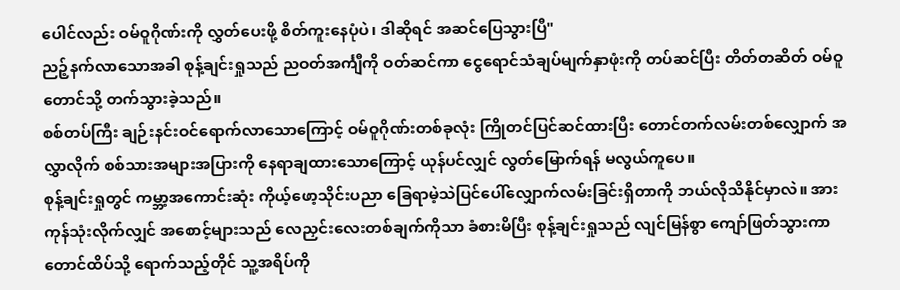ပေါင်လည်း ဝမ်ဝူဂိုဏ်းကို လွှတ်ပေးဖို့ စိတ်ကူးနေပုံပဲ၊ ဒါဆိုရင် အဆင်ပြေသွားပြီ"
ညဉ့်နက်လာသောအခါ စုန့်ချင်းရှုသည် ညဝတ်အင်္ကျီကို ဝတ်ဆင်ကာ ငွေရောင်သံချပ်မျက်နှာဖုံးကို တပ်ဆင်ပြီး တိတ်တဆိတ် ဝမ်ဝူတောင်သို့ တက်သွားခဲ့သည်။
စစ်တပ်ကြီး ချဉ်းနင်းဝင်ရောက်လာသောကြောင့် ဝမ်ဝူဂိုဏ်းတစ်ခုလုံး ကြိုတင်ပြင်ဆင်ထားပြီး တောင်တက်လမ်းတစ်လျှောက် အလွှာလိုက် စစ်သားအများအပြားကို နေရာချထားသောကြောင့် ယုန်ပင်လျှင် လွတ်မြောက်ရန် မလွယ်ကူပေ။
စုန့်ချင်းရှုတွင် ကမ္ဘာ့အကောင်းဆုံး ကိုယ့်ဖော့သိုင်းပညာ ခြေရာမဲ့သဲပြင်ပေါ်လျှောက်လမ်းခြင်းရှိတာကို ဘယ်လိုသိနိုင်မှာလဲ။ အားကုန်သုံးလိုက်လျှင် အစောင့်များသည် လေညှင်းလေးတစ်ချက်ကိုသာ ခံစားမိပြီး စုန့်ချင်းရှုသည် လျင်မြန်စွာ ကျော်ဖြတ်သွားကာ တောင်ထိပ်သို့ ရောက်သည့်တိုင် သူ့အရိပ်ကို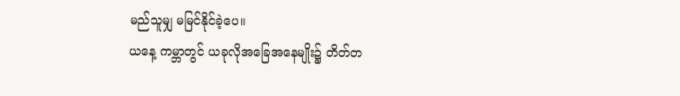မည်သူမျှ မမြင်နိုင်ခဲ့ပေ။
ယနေ့ ကမ္ဘာတွင် ယခုလိုအခြေအနေမျိုး၌ တိတ်တ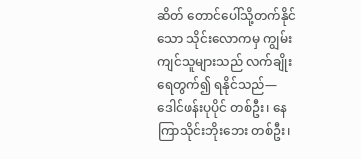ဆိတ် တောင်ပေါ်သို့တက်နိုင်သော သိုင်းလောကမှ ကျွမ်းကျင်သူများသည် လက်ချိုးရေတွက်၍ ရနိုင်သည်—ဒေါင်ဖန်းပုပိုင် တစ်ဦး၊ နေကြာသိုင်းဘိုးဘေး တစ်ဦး၊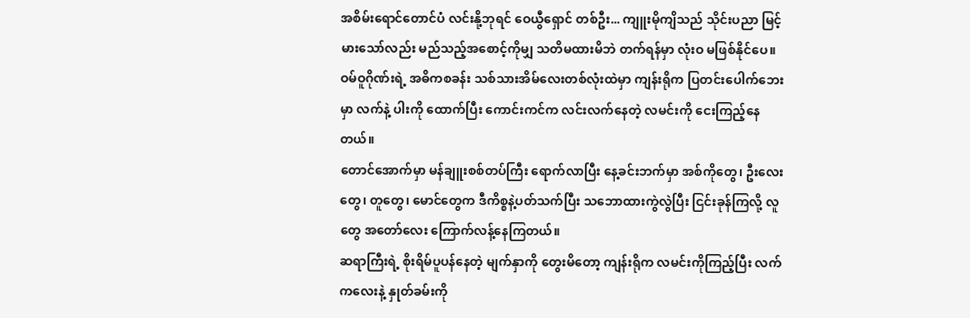အစိမ်းရောင်တောင်ပံ လင်းနို့ဘုရင် ဝေယွီရှောင် တစ်ဦး... ကျူးမိုကျိသည် သိုင်းပညာ မြင့်မားသော်လည်း မည်သည့်အစောင့်ကိုမျှ သတိမထားမိဘဲ တက်ရန်မှာ လုံးဝ မဖြစ်နိုင်ပေ။
ဝမ်ဝူဂိုဏ်းရဲ့ အဓိကစခန်း သစ်သားအိမ်လေးတစ်လုံးထဲမှာ ကျန်းရိုက ပြတင်းပေါက်ဘေးမှာ လက်နဲ့ ပါးကို ထောက်ပြီး ကောင်းကင်က လင်းလက်နေတဲ့ လမင်းကို ငေးကြည့်နေတယ်။
တောင်အောက်မှာ မန်ချူးစစ်တပ်ကြီး ရောက်လာပြီး နေ့ခင်းဘက်မှာ အစ်ကိုတွေ၊ ဦးလေးတွေ၊ တူတွေ၊ မောင်တွေက ဒီကိစ္စနဲ့ပတ်သက်ပြီး သဘောထားကွဲလွဲပြီး ငြင်းခုန်ကြလို့ လူတွေ အတော်လေး ကြောက်လန့်နေကြတယ်။
ဆရာကြီးရဲ့ စိုးရိမ်ပူပန်နေတဲ့ မျက်နှာကို တွေးမိတော့ ကျန်းရိုက လမင်းကိုကြည့်ပြီး လက်ကလေးနဲ့ နှုတ်ခမ်းကို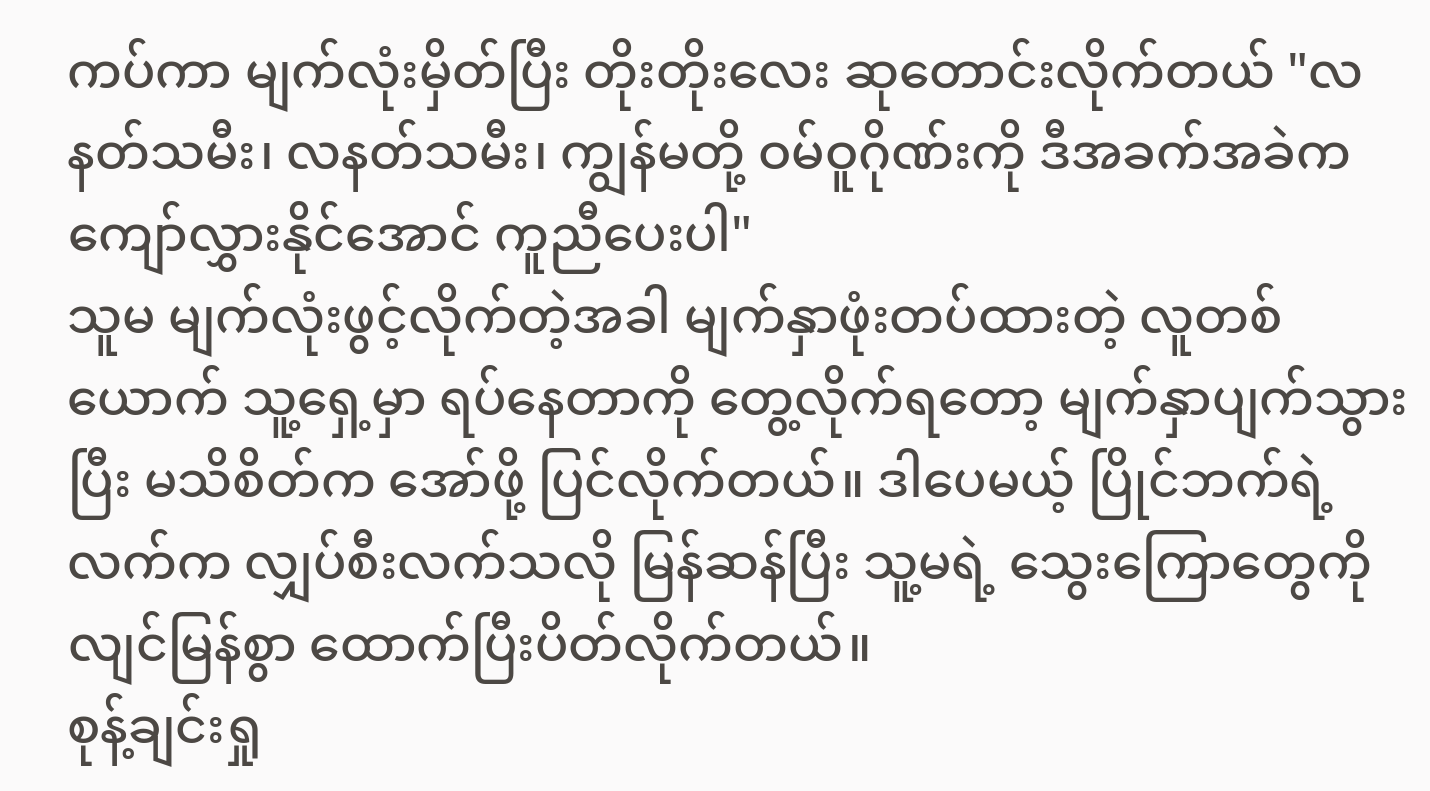ကပ်ကာ မျက်လုံးမှိတ်ပြီး တိုးတိုးလေး ဆုတောင်းလိုက်တယ် "လနတ်သမီး၊ လနတ်သမီး၊ ကျွန်မတို့ ဝမ်ဝူဂိုဏ်းကို ဒီအခက်အခဲက ကျော်လွှားနိုင်အောင် ကူညီပေးပါ"
သူမ မျက်လုံးဖွင့်လိုက်တဲ့အခါ မျက်နှာဖုံးတပ်ထားတဲ့ လူတစ်ယောက် သူ့ရှေ့မှာ ရပ်နေတာကို တွေ့လိုက်ရတော့ မျက်နှာပျက်သွားပြီး မသိစိတ်က အော်ဖို့ ပြင်လိုက်တယ်။ ဒါပေမယ့် ပြိုင်ဘက်ရဲ့ လက်က လျှပ်စီးလက်သလို မြန်ဆန်ပြီး သူ့မရဲ့ သွေးကြောတွေကို လျင်မြန်စွာ ထောက်ပြီးပိတ်လိုက်တယ်။
စုန့်ချင်းရှု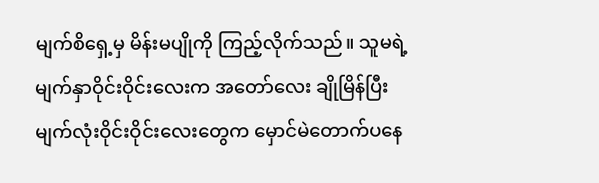မျက်စိရှေ့မှ မိန်းမပျိုကို ကြည့်လိုက်သည်။ သူမရဲ့ မျက်နှာဝိုင်းဝိုင်းလေးက အတော်လေး ချိုမြိန်ပြီး မျက်လုံးဝိုင်းဝိုင်းလေးတွေက မှောင်မဲတောက်ပနေ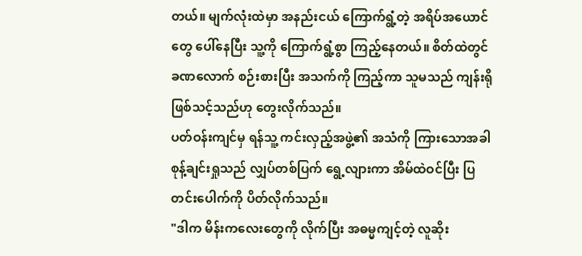တယ်။ မျက်လုံးထဲမှာ အနည်းငယ် ကြောက်ရွံ့တဲ့ အရိပ်အယောင်တွေ ပေါ်နေပြီး သူ့ကို ကြောက်ရွံ့စွာ ကြည့်နေတယ်။ စိတ်ထဲတွင် ခဏလောက် စဉ်းစားပြီး အသက်ကို ကြည့်ကာ သူမသည် ကျန်းရို ဖြစ်သင့်သည်ဟု တွေးလိုက်သည်။
ပတ်ဝန်းကျင်မှ ရန်သူ့ ကင်းလှည့်အဖွဲ့၏ အသံကို ကြားသောအခါ စုန့်ချင်းရှုသည် လျှပ်တစ်ပြက် ရွေ့လျားကာ အိမ်ထဲဝင်ပြီး ပြတင်းပေါက်ကို ပိတ်လိုက်သည်။
"ဒါက မိန်းကလေးတွေကို လိုက်ပြီး အဓမ္မကျင့်တဲ့ လူဆိုး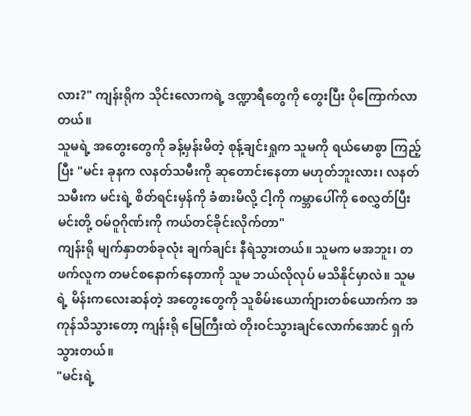လား?" ကျန်းရိုက သိုင်းလောကရဲ့ ဒဏ္ဍာရီတွေကို တွေးပြီး ပိုကြောက်လာတယ်။
သူမရဲ့ အတွေးတွေကို ခန့်မှန်းမိတဲ့ စုန့်ချင်းရှုက သူမကို ရယ်မောစွာ ကြည့်ပြီး "မင်း ခုနက လနတ်သမီးကို ဆုတောင်းနေတာ မဟုတ်ဘူးလား၊ လနတ်သမီးက မင်းရဲ့ စိတ်ရင်းမှန်ကို ခံစားမိလို့ ငါ့ကို ကမ္ဘာပေါ်ကို စေလွှတ်ပြီး မင်းတို့ ဝမ်ဝူဂိုဏ်းကို ကယ်တင်ခိုင်းလိုက်တာ"
ကျန်းရို မျက်နှာတစ်ခုလုံး ချက်ချင်း နီရဲသွားတယ်။ သူမက မအဘူး၊ တဖက်လူက တမင်စနောက်နေတာကို သူမ ဘယ်လိုလုပ် မသိနိုင်မှာလဲ။ သူမရဲ့ မိန်းကလေးဆန်တဲ့ အတွေးတွေကို သူစိမ်းယောက်ျားတစ်ယောက်က အကုန်သိသွားတော့ ကျန်းရို မြေကြီးထဲ တိုးဝင်သွားချင်လောက်အောင် ရှက်သွားတယ်။
"မင်းရဲ့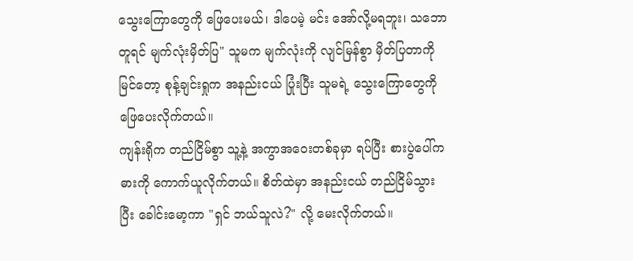သွေးကြောတွေကို ဖြေပေးမယ်၊ ဒါပေမဲ့ မင်း အော်လို့မရဘူး၊ သဘောတူရင် မျက်လုံးမှိတ်ပြ" သူမက မျက်လုံးကို လျင်မြန်စွာ မှိတ်ပြတာကို မြင်တော့ စုန့်ချင်းရှုက အနည်းငယ် ပြုံးပြီး သူမရဲ့ သွေးကြောတွေကို ဖြေပေးလိုက်တယ်။
ကျန်းရိုက တည်ငြိမ်စွာ သူ့နဲ့ အကွာအဝေးတစ်ခုမှာ ရပ်ပြီး စားပွဲပေါ်က ဓားကို ကောက်ယူလိုက်တယ်။ စိတ်ထဲမှာ အနည်းငယ် တည်ငြိမ်သွားပြီး ခေါင်းမော့ကာ "ရှင် ဘယ်သူလဲ?" လို့ မေးလိုက်တယ်။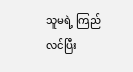သူမရဲ့ ကြည်လင်ပြီး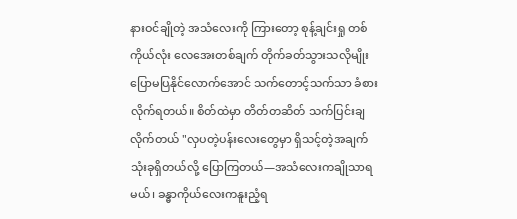နားဝင်ချိုတဲ့ အသံလေးကို ကြားတော့ စုန့်ချင်းရှု တစ်ကိုယ်လုံး လေအေးတစ်ချက် တိုက်ခတ်သွားသလိုမျိုး ပြောမပြနိုင်လောက်အောင် သက်တောင့်သက်သာ ခံစားလိုက်ရတယ်။ စိတ်ထဲမှာ တိတ်တဆိတ် သက်ပြင်းချလိုက်တယ် "လှပတဲ့ပန်းလေးတွေမှာ ရှိသင့်တဲ့အချက် သုံးခုရှိတယ်လို့ ပြောကြတယ်—အသံလေးကချိုသာရမယ်၊ ခန္ဓာကိုယ်လေးကနူးညံ့ရ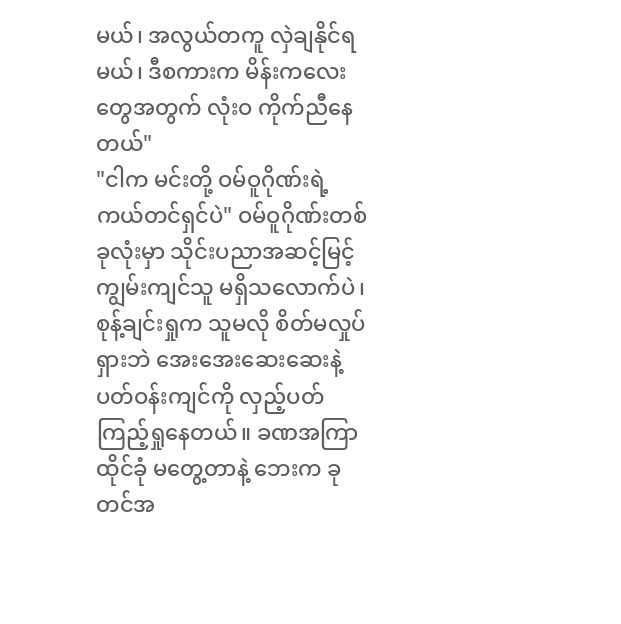မယ်၊ အလွယ်တကူ လှဲချနိုင်ရမယ်၊ ဒီစကားက မိန်းကလေးတွေအတွက် လုံးဝ ကိုက်ညီနေတယ်"
"ငါက မင်းတို့ ဝမ်ဝူဂိုဏ်းရဲ့ ကယ်တင်ရှင်ပဲ" ဝမ်ဝူဂိုဏ်းတစ်ခုလုံးမှာ သိုင်းပညာအဆင့်မြင့်ကျွမ်းကျင်သူ မရှိသလောက်ပဲ၊ စုန့်ချင်းရှုက သူမလို စိတ်မလှုပ်ရှားဘဲ အေးအေးဆေးဆေးနဲ့ ပတ်ဝန်းကျင်ကို လှည့်ပတ်ကြည့်ရှုနေတယ်။ ခဏအကြာ ထိုင်ခုံ မတွေ့တာနဲ့ ဘေးက ခုတင်အ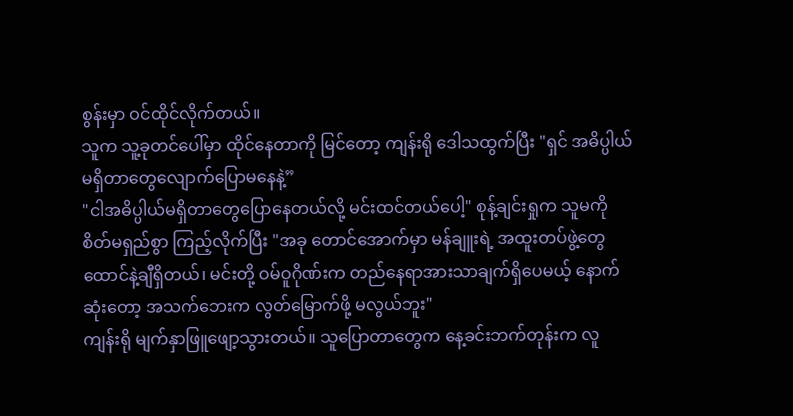စွန်းမှာ ဝင်ထိုင်လိုက်တယ်။
သူက သူ့ခုတင်ပေါ်မှာ ထိုင်နေတာကို မြင်တော့ ကျန်းရို ဒေါသထွက်ပြီး "ရှင် အဓိပ္ပါယ်မရှိတာတွေလျောက်ပြောမနေနဲ့”
"ငါအဓိပ္ပါယ်မရှိတာတွေပြောနေတယ်လို့ မင်းထင်တယ်ပေါ့" စုန့်ချင်းရှုက သူမကို စိတ်မရှည်စွာ ကြည့်လိုက်ပြီး "အခု တောင်အောက်မှာ မန်ချူးရဲ့ အထူးတပ်ဖွဲ့တွေ ထောင်နဲ့ချီရှိတယ်၊ မင်းတို့ ဝမ်ဝူဂိုဏ်းက တည်နေရာအားသာချက်ရှိပေမယ့် နောက်ဆုံးတော့ အသက်ဘေးက လွတ်မြောက်ဖို့ မလွယ်ဘူး"
ကျန်းရို မျက်နှာဖြူဖျော့သွားတယ်။ သူပြောတာတွေက နေ့ခင်းဘက်တုန်းက လူ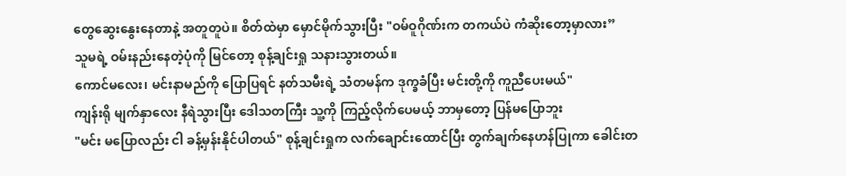တွေဆွေးနွေးနေတာနဲ့ အတူတူပဲ။ စိတ်ထဲမှာ မှောင်မိုက်သွားပြီး "ဝမ်ဝူဂိုဏ်းက တကယ်ပဲ ကံဆိုးတော့မှာလား”
သူမရဲ့ ဝမ်းနည်းနေတဲ့ပုံကို မြင်တော့ စုန့်ချင်းရှု သနားသွားတယ်။
ကောင်မလေး၊ မင်းနာမည်ကို ပြောပြရင် နတ်သမီးရဲ့ သံတမန်က ဒုက္ခခံပြီး မင်းတို့ကို ကူညီပေးမယ်"
ကျန်းရို မျက်နှာလေး နီရဲသွားပြီး ဒေါသတကြီး သူ့ကို ကြည့်လိုက်ပေမယ့် ဘာမှတော့ ပြန်မပြောဘူး
"မင်း မပြောလည်း ငါ ခန့်မှန်းနိုင်ပါတယ်" စုန့်ချင်းရှုက လက်ချောင်းထောင်ပြီး တွက်ချက်နေဟန်ပြုကာ ခေါင်းတ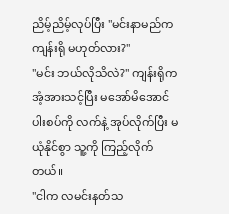ညိမ့်ညိမ့်လုပ်ပြီး "မင်းနာမည်က ကျန်းရို မဟုတ်လား?"
"မင်း ဘယ်လိုသိလဲ?" ကျန်းရိုက အံ့အားသင့်ပြီး မအော်မိအောင် ပါးစပ်ကို လက်နဲ့ အုပ်လိုက်ပြီး မယုံနိုင်စွာ သူ့ကို ကြည့်လိုက်တယ်။
"ငါက လမင်းနတ်သ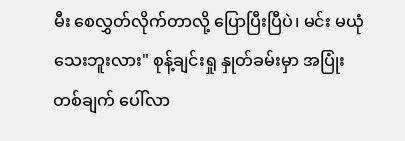မီး စေလွှတ်လိုက်တာလို့ ပြောပြီးပြီပဲ၊ မင်း မယုံသေးဘူးလား" စုန့်ချင်းရှု နှုတ်ခမ်းမှာ အပြုံးတစ်ချက် ပေါ်လာ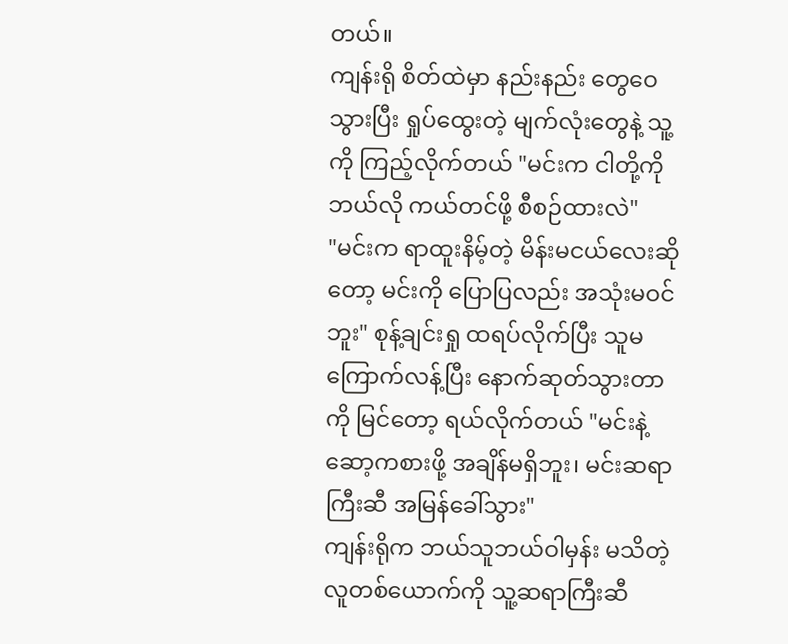တယ်။
ကျန်းရို စိတ်ထဲမှာ နည်းနည်း တွေဝေသွားပြီး ရှုပ်ထွေးတဲ့ မျက်လုံးတွေနဲ့ သူ့ကို ကြည့်လိုက်တယ် "မင်းက ငါတို့ကို ဘယ်လို ကယ်တင်ဖို့ စီစဉ်ထားလဲ"
"မင်းက ရာထူးနိမ့်တဲ့ မိန်းမငယ်လေးဆိုတော့ မင်းကို ပြောပြလည်း အသုံးမဝင်ဘူး" စုန့်ချင်းရှု ထရပ်လိုက်ပြီး သူမ ကြောက်လန့်ပြီး နောက်ဆုတ်သွားတာကို မြင်တော့ ရယ်လိုက်တယ် "မင်းနဲ့ ဆော့ကစားဖို့ အချိန်မရှိဘူး၊ မင်းဆရာကြီးဆီ အမြန်ခေါ်သွား"
ကျန်းရိုက ဘယ်သူဘယ်ဝါမှန်း မသိတဲ့ လူတစ်ယောက်ကို သူ့ဆရာကြီးဆီ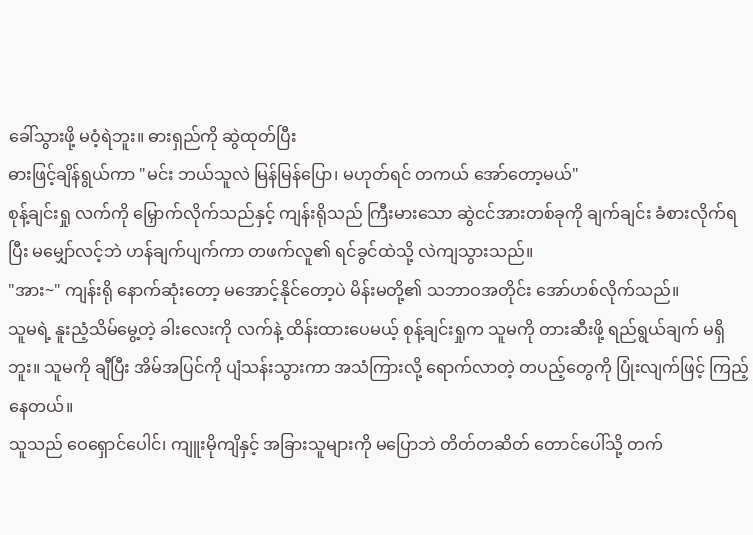ခေါ်သွားဖို့ မဝံ့ရဲဘူး။ ဓားရှည်ကို ဆွဲထုတ်ပြီး
ဓားဖြင့်ချိန်ရွယ်ကာ "မင်း ဘယ်သူလဲ မြန်မြန်ပြော၊ မဟုတ်ရင် တကယ် အော်တော့မယ်"
စုန့်ချင်းရှု လက်ကို မြှောက်လိုက်သည်နှင့် ကျန်းရိုသည် ကြီးမားသော ဆွဲငင်အားတစ်ခုကို ချက်ချင်း ခံစားလိုက်ရပြီး မမျှော်လင့်ဘဲ ဟန်ချက်ပျက်ကာ တဖက်လူ၏ ရင်ခွင်ထဲသို့ လဲကျသွားသည်။
"အား~" ကျန်းရို နောက်ဆုံးတော့ မအောင့်နိုင်တော့ပဲ မိန်းမတို့၏ သဘာဝအတိုင်း အော်ဟစ်လိုက်သည်။
သူမရဲ့ နူးညံ့သိမ်မွေ့တဲ့ ခါးလေးကို လက်နဲ့ ထိန်းထားပေမယ့် စုန့်ချင်းရှုက သူမကို တားဆီးဖို့ ရည်ရွယ်ချက် မရှိဘူး။ သူမကို ချီပြီး အိမ်အပြင်ကို ပျံသန်းသွားကာ အသံကြားလို့ ရောက်လာတဲ့ တပည့်တွေကို ပြုံးလျက်ဖြင့် ကြည့်နေတယ်။
သူသည် ဝေရှောင်ပေါင်၊ ကျူးမိုကျိနှင့် အခြားသူများကို မပြောဘဲ တိတ်တဆိတ် တောင်ပေါ်သို့ တက်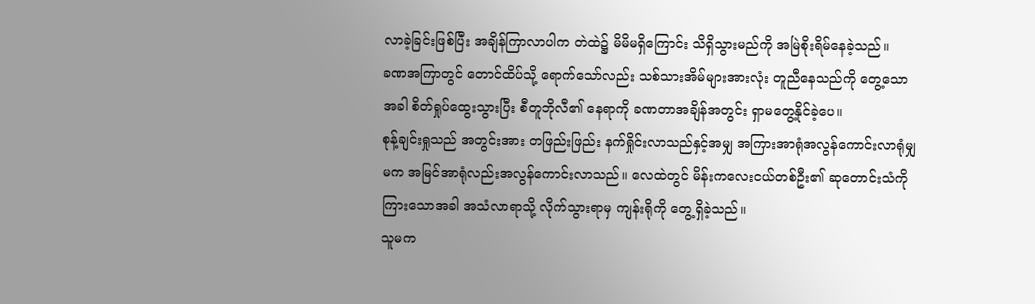လာခဲ့ခြင်းဖြစ်ပြီး အချိန်ကြာလာပါက တဲထဲ၌ မိမိမရှိကြောင်း သိရှိသွားမည်ကို အမြဲစိုးရိမ်နေခဲ့သည်။
ခဏအကြာတွင် တောင်ထိပ်သို့ ရောက်သော်လည်း သစ်သားအိမ်များအားလုံး တူညီနေသည်ကို တွေ့သောအခါ စိတ်ရှုပ်ထွေးသွားပြီး စီတူဘိုလီ၏ နေရာကို ခဏတာအချိန်အတွင်း ရှာမတွေ့နိုင်ခဲ့ပေ။
စုန့်ချင်းရှုသည် အတွင်းအား တဖြည်းဖြည်း နက်ရှိုင်းလာသည်နှင့်အမျှ အကြားအာရုံအလွန်ကောင်းလာရုံမျှမက အမြင်အာရုံလည်းအလွန်ကောင်းလာသည်။ လေထဲတွင် မိန်းကလေးငယ်တစ်ဦး၏ ဆုတောင်းသံကို ကြားသောအခါ အသံလာရာသို့ လိုက်သွားရာမှ ကျန်းရိုကို တွေ့ရှိခဲ့သည်။
သူမက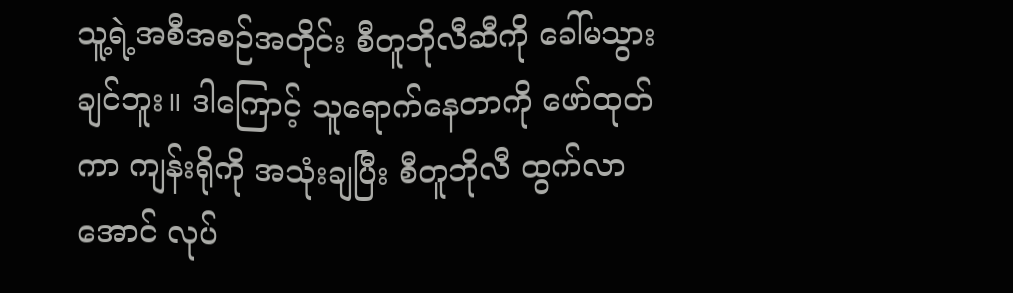သူ့ရဲ့အစီအစဉ်အတိုင်း စီတူဘိုလီဆီကို ခေါ်မသွားချင်ဘူး။ ဒါကြောင့် သူရောက်နေတာကို ဖော်ထုတ်ကာ ကျန်းရိုကို အသုံးချပြီး စီတူဘိုလီ ထွက်လာအောင် လုပ်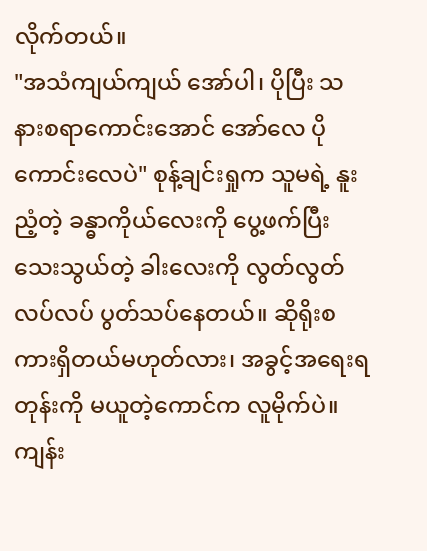လိုက်တယ်။
"အသံကျယ်ကျယ် အော်ပါ၊ ပိုပြီး သနားစရာကောင်းအောင် အော်လေ ပိုကောင်းလေပဲ" စုန့်ချင်းရှုက သူမရဲ့ နူးညံ့တဲ့ ခန္ဓာကိုယ်လေးကို ပွေ့ဖက်ပြီး သေးသွယ်တဲ့ ခါးလေးကို လွတ်လွတ်လပ်လပ် ပွတ်သပ်နေတယ်။ ဆိုရိုးစကားရှိတယ်မဟုတ်လား၊ အခွင့်အရေးရတုန်းကို မယူတဲ့ကောင်က လူမိုက်ပဲ။
ကျန်း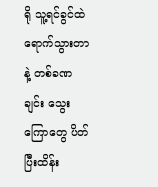ရို သူ့ရင်ခွင်ထဲ ရောက်သွားတာနဲ့ တစ်ခဏချင်း သွေးကြောတွေ ပိတ်ပြီးထိန်း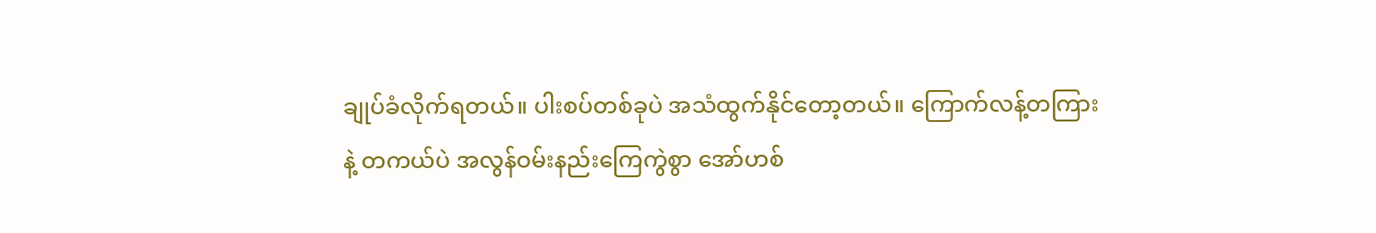ချုပ်ခံလိုက်ရတယ်။ ပါးစပ်တစ်ခုပဲ အသံထွက်နိုင်တော့တယ်။ ကြောက်လန့်တကြားနဲ့ တကယ်ပဲ အလွန်ဝမ်းနည်းကြေကွဲစွာ အော်ဟစ်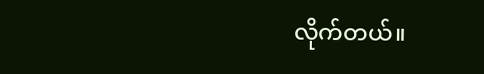လိုက်တယ်။